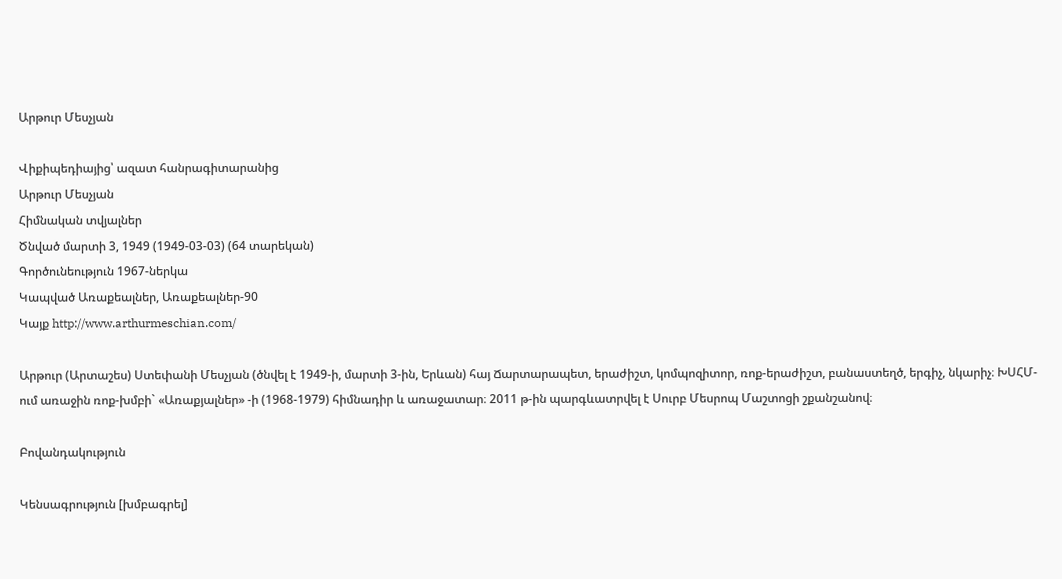Արթուր Մեսչյան

Վիքիպեդիայից՝ ազատ հանրագիտարանից
Արթուր Մեսչյան
Հիմնական տվյալներ
Ծնված մարտի 3, 1949 (1949-03-03) (64 տարեկան)
Գործունեություն 1967-ներկա
Կապված Առաքեալներ, Առաքեալներ-90
Կայք http://www.arthurmeschian.com/

Արթուր (Արտաշես) Ստեփանի Մեսչյան (ծնվել է 1949-ի, մարտի 3-ին, Երևան) հայ Ճարտարապետ, երաժիշտ, կոմպոզիտոր, ռոք-երաժիշտ, բանաստեղծ, երգիչ, նկարիչ։ ԽՍՀՄ-ում առաջին ռոք-խմբի` «Առաքյալներ» -ի (1968-1979) հիմնադիր և առաջատար։ 2011 թ-ին պարգևատրվել է Սուրբ Մեսրոպ Մաշտոցի շքանշանով։

Բովանդակություն

Կենսագրություն [խմբագրել]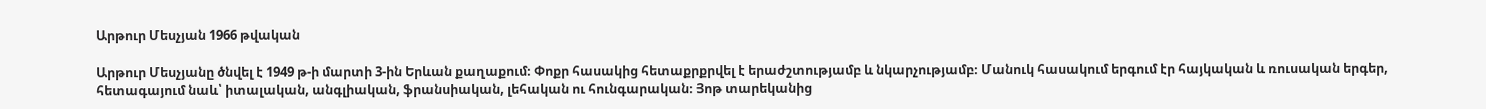Արթուր Մեսչյան 1966 թվական

Արթուր Մեսչյանը ծնվել է 1949 թ-ի մարտի 3-ին Երևան քաղաքում։ Փոքր հասակից հետաքրքրվել է երաժշտությամբ և նկարչությամբ։ Մանուկ հասակում երգում էր հայկական և ռուսական երգեր, հետագայում նաև՝ իտալական, անգլիական, ֆրանսիական, լեհական ու հունգարական։ Յոթ տարեկանից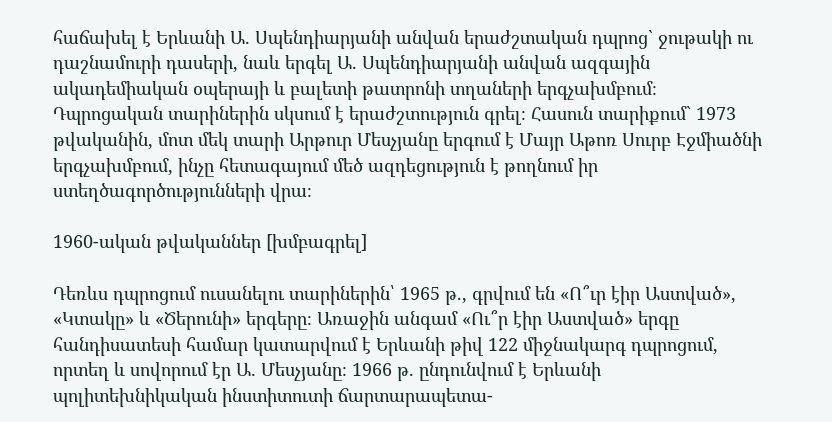հաճախել է Երևանի Ա. Սպենդիարյանի անվան երաժշտական դպրոց` ջութակի ու դաշնամուրի դասերի, նաև երգել Ա. Սպենդիարյանի անվան ազգային ակադեմիական օպերայի և բալետի թատրոնի տղաների երգչախմբում։ Դպրոցական տարիներին սկսում է երաժշտություն գրել։ Հասուն տարիքում` 1973 թվականին, մոտ մեկ տարի Արթուր Մեսչյանը երգում է Մայր Աթոռ Սուրբ Էջմիածնի երգչախմբում, ինչը հետագայում մեծ ազդեցություն է թողնում իր ստեղծագործությունների վրա։

1960-ական թվականներ [խմբագրել]

Դեռևս դպրոցում ուսանելու տարիներին՝ 1965 թ., գրվում են «Ո՞ւր էիր Աստված», «Կտակը» և «Ծերունի» երգերը։ Առաջին անգամ «Ու՞ր էիր Աստված» երգը հանդիսատեսի համար կատարվում է Երևանի թիվ 122 միջնակարգ դպրոցում, որտեղ և սովորում էր Ա. Մեսչյանը։ 1966 թ. ընդունվում է Երևանի պոլիտեխնիկական ինստիտուտի ճարտարապետա-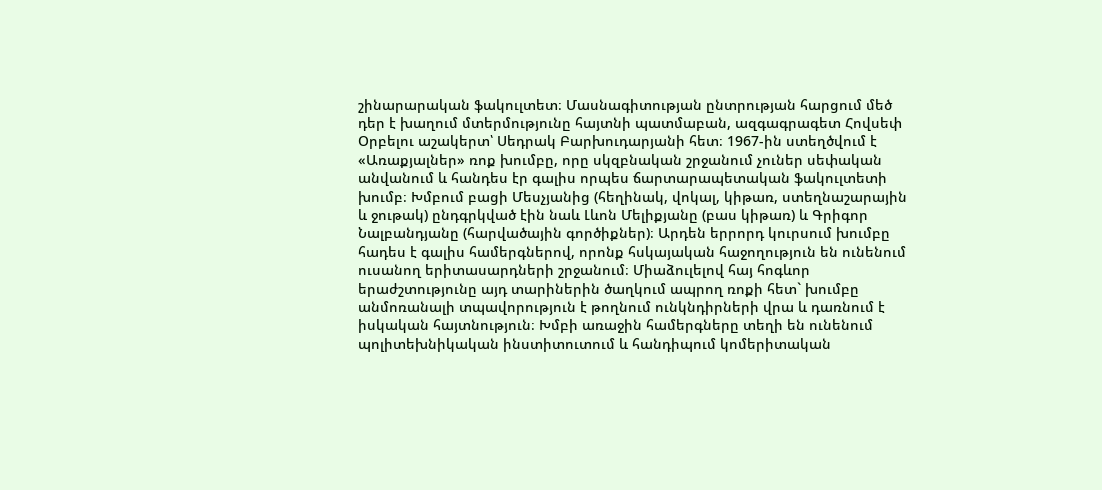շինարարական ֆակուլտետ։ Մասնագիտության ընտրության հարցում մեծ դեր է խաղում մտերմությունը հայտնի պատմաբան, ազգագրագետ Հովսեփ Օրբելու աշակերտ՝ Սեդրակ Բարխուդարյանի հետ։ 1967-ին ստեղծվում է «Առաքյալներ» ռոք խումբը, որը սկզբնական շրջանում չուներ սեփական անվանում և հանդես էր գալիս որպես ճարտարապետական ֆակուլտետի խումբ։ Խմբում բացի Մեսչյանից (հեղինակ, վոկալ, կիթառ, ստեղնաշարային և ջութակ) ընդգրկված էին նաև Լևոն Մելիքյանը (բաս կիթառ) և Գրիգոր Նալբանդյանը (հարվածային գործիքներ)։ Արդեն երրորդ կուրսում խումբը հադես է գալիս համերգներով, որոնք հսկայական հաջողություն են ունենում ուսանող երիտասարդների շրջանում։ Միաձուլելով հայ հոգևոր երաժշտությունը այդ տարիներին ծաղկում ապրող ռոքի հետ` խումբը անմոռանալի տպավորություն է թողնում ունկնդիրների վրա և դառնում է իսկական հայտնություն։ Խմբի առաջին համերգները տեղի են ունենում պոլիտեխնիկական ինստիտուտում և հանդիպում կոմերիտական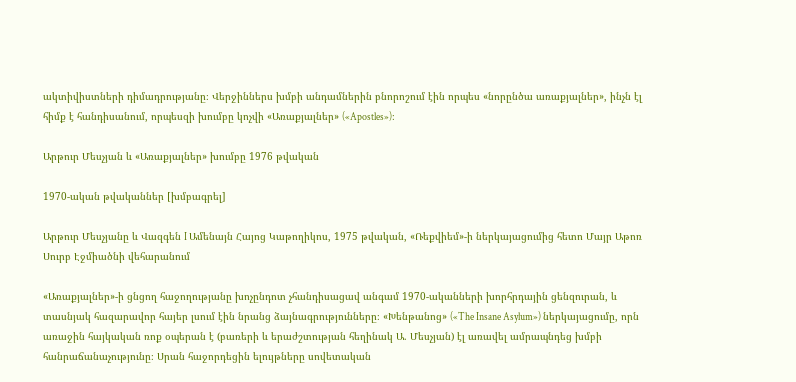ակտիվիստների դիմադրությանը։ Վերջիններս խմբի անդամներին բնորոշում էին որպես «նորընծա առաքյալներ», ինչն էլ հիմք է հանդիսանում, որպեսզի խումբը կոչվի «Առաքյալներ» («Apostles»)։

Արթուր Մեսչյան և «Առաքյալներ» խումբը 1976 թվական

1970-ական թվականներ [խմբագրել]

Արթուր Մեսչյանը և Վազգեն I Ամենայն Հայոց Կաթողիկոս, 1975 թվական, «Ռեքվիեմ»-ի ներկայացումից հետո Մայր Աթոռ Սուրբ Էջմիածնի վեհարանում

«Առաքյալներ»-ի ցնցող հաջողությանը խոչընդոտ չհանդիսացավ անգամ 1970-ականների խորհրդային ցենզուրան, և տասնյակ հազարավոր հայեր լսում էին նրանց ձայնագրությունները։ «Խենթանոց» («The Insane Asylum») ներկայացումը, որն առաջին հայկական ռոք օպերան է (բառերի և երաժշտության հեղինակ Ա. Մեսչյան) էլ առավել ամրապնդեց խմբի հանրաճանաչությունը։ Սրան հաջորդեցին ելույթները սովետական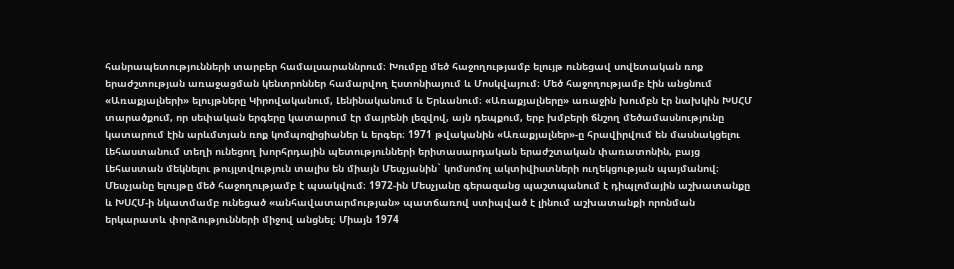հանրապետությունների տարբեր համալսարաննրում։ Խումբը մեծ հաջողությամբ ելույթ ունեցավ սովետական ռոք երաժշտության առաջացման կենտրոններ համարվող Էստոնիայում և Մոսկվայում։ Մեծ հաջողությամբ էին անցնում «Առաքյալների» ելույթները Կիրովականում, Լենինականում և Երևանում։ «Առաքյալները» առաջին խումբն էր նախկին ԽՍՀՄ տարածքում, որ սեփական երգերը կատարում էր մայրենի լեզվով, այն դեպքում, երբ խմբերի ճնշող մեծամասնությունը կատարում էին արևմտյան ռոք կոմպոզիցիաներ և երգեր։ 1971 թվականին «Առաքյալներ»-ը հրավիրվում են մասնակցելու Լեհաստանում տեղի ունեցող խորհրդային պետությունների երիտասարդական երաժշտական փառատոնին, բայց Լեհաստան մեկնելու թույլտվություն տալիս են միայն Մեսչյանին` կոմսոմոլ ակտիվիստների ուղեկցության պայմանով։ Մեսչյանը ելույթը մեծ հաջողությամբ է պսակվում։ 1972-ին Մեսչյանը գերազանց պաշտպանում է դիպլոմային աշխատանքը և ԽՍՀՄ-ի նկատմամբ ունեցած «անհավատարմության» պատճառով ստիպված է լինում աշխատանքի որոնման երկարատև փորձությունների միջով անցնել։ Միայն 1974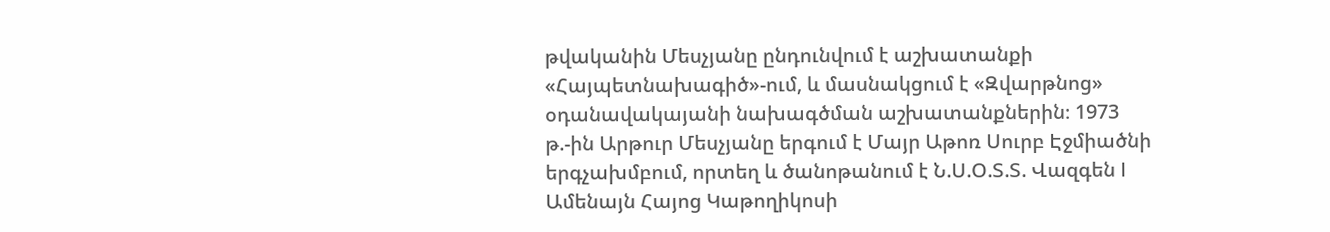թվականին Մեսչյանը ընդունվում է աշխատանքի «Հայպետնախագիծ»-ում, և մասնակցում է «Զվարթնոց» օդանավակայանի նախագծման աշխատանքներին։ 1973 թ.-ին Արթուր Մեսչյանը երգում է Մայր Աթոռ Սուրբ Էջմիածնի երգչախմբում, որտեղ և ծանոթանում է Ն.Ս.Օ.Տ.Տ. Վազգեն I Ամենայն Հայոց Կաթողիկոսի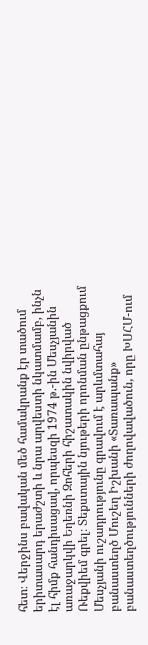հետ։ Վերջինս բավական մեծ համակրանք էր տածում երիտասարդ երաժշտի և նրա արվեստի նկատմամբ, ինչն էլ հիմք հանդիսացավ, որպեսզի 1974 թ.-ին Մեսչյանին առաջարկվի Եղեռնի Զոհերի հիշատակին նվիրված Ռեքվիեմ գրել։ Տեքստային նյութերի որոնման ընթացքում Մեսչյանի ուշադրությունը գրավում է արևմտահայ բանաստեղծ Մուշեղ Իշխանի «Տառապանք» բանաստեղծությունների ժողովավածուն, որը ԽՍՀՄ-ում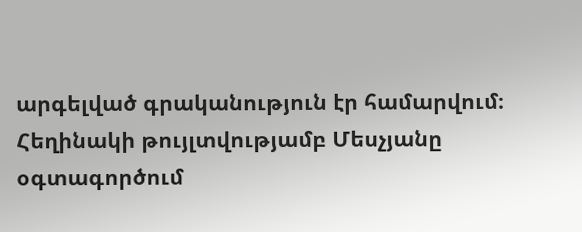արգելված գրականություն էր համարվում։ Հեղինակի թույլտվությամբ Մեսչյանը օգտագործում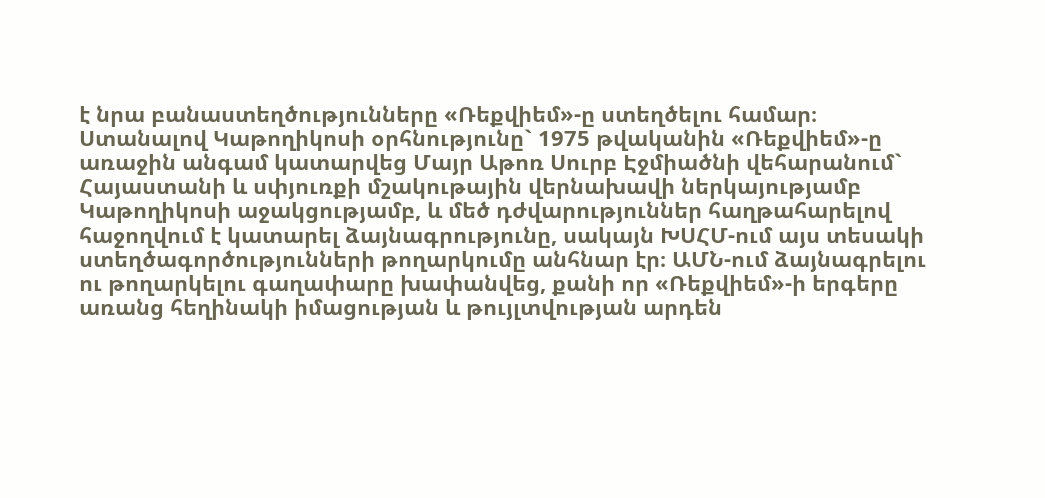է նրա բանաստեղծությունները «Ռեքվիեմ»-ը ստեղծելու համար։ Ստանալով Կաթողիկոսի օրհնությունը` 1975 թվականին «Ռեքվիեմ»-ը առաջին անգամ կատարվեց Մայր Աթոռ Սուրբ Էջմիածնի վեհարանում` Հայաստանի և սփյուռքի մշակութային վերնախավի ներկայությամբ Կաթողիկոսի աջակցությամբ, և մեծ դժվարություններ հաղթահարելով հաջողվում է կատարել ձայնագրությունը, սակայն ԽՍՀՄ-ում այս տեսակի ստեղծագործությունների թողարկումը անհնար էր։ ԱՄՆ-ում ձայնագրելու ու թողարկելու գաղափարը խափանվեց, քանի որ «Ռեքվիեմ»-ի երգերը առանց հեղինակի իմացության և թույլտվության արդեն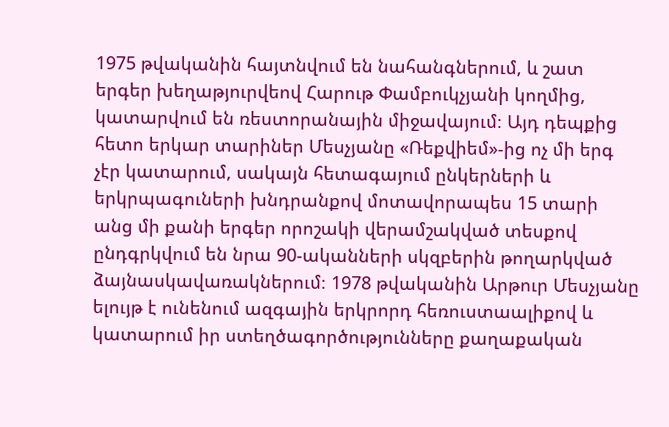1975 թվականին հայտնվում են նահանգներում, և շատ երգեր խեղաթյուրվեով Հարութ Փամբուկչյանի կողմից, կատարվում են ռեստորանային միջավայում։ Այդ դեպքից հետո երկար տարիներ Մեսչյանը «Ռեքվիեմ»-ից ոչ մի երգ չէր կատարում, սակայն հետագայում ընկերների և երկրպագուների խնդրանքով մոտավորապես 15 տարի անց մի քանի երգեր որոշակի վերամշակված տեսքով ընդգրկվում են նրա 90-ականների սկզբերին թողարկված ձայնասկավառակներում։ 1978 թվականին Արթուր Մեսչյանը ելույթ է ունենում ազգային երկրորդ հեռուստաալիքով և կատարում իր ստեղծագործությունները քաղաքական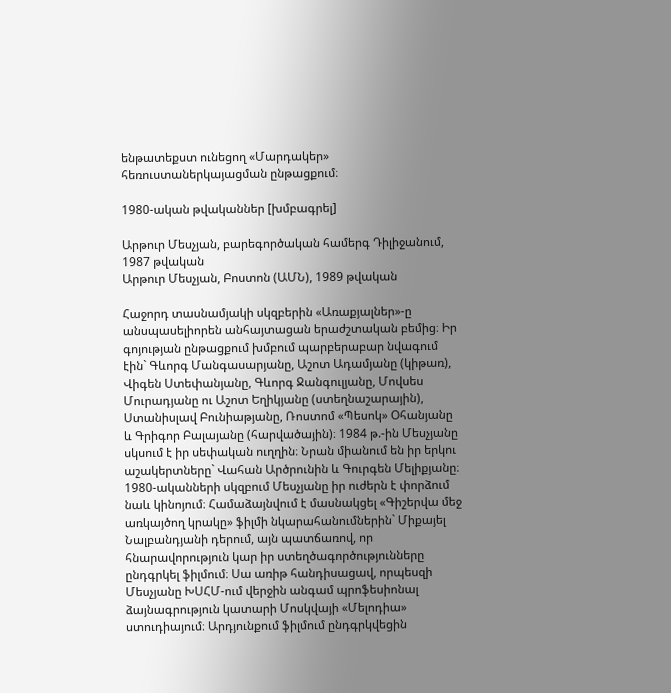ենթատեքստ ունեցող «Մարդակեր» հեռուստաներկայացման ընթացքում։

1980-ական թվականներ [խմբագրել]

Արթուր Մեսչյան, բարեգործական համերգ Դիլիջանում, 1987 թվական
Արթուր Մեսչյան, Բոստոն (ԱՄՆ), 1989 թվական

Հաջորդ տասնամյակի սկզբերին «Առաքյալներ»-ը անսպասելիորեն անհայտացան երաժշտական բեմից։ Իր գոյության ընթացքում խմբում պարբերաբար նվագում էին` Գևորգ Մանգասարյանը, Աշոտ Ադամյանը (կիթառ), Վիգեն Ստեփանյանը, Գևորգ Ջանգուլյանը, Մովսես Մուրադյանը ու Աշոտ Եղիկյանը (ստեղնաշարային), Ստանիսլավ Բունիաթյանը, Ռոստոմ «Պեսոկ» Օհանյանը և Գրիգոր Բալայանը (հարվածային)։ 1984 թ.-ին Մեսչյանը սկսում է իր սեփական ուղղին։ Նրան միանում են իր երկու աշակերտները` Վահան Արծրունին և Գուրգեն Մելիքյանը։ 1980-ականների սկզբում Մեսչյանը իր ուժերն է փորձում նաև կինոյում։ Համաձայնվում է մասնակցել «Գիշերվա մեջ առկայծող կրակը» ֆիլմի նկարահանումներին` Միքայել Նալբանդյանի դերում, այն պատճառով, որ հնարավորություն կար իր ստեղծագործությունները ընդգրկել ֆիլմում։ Սա առիթ հանդիսացավ, որպեսզի Մեսչյանը ԽՍՀՄ-ում վերջին անգամ պրոֆեսիոնալ ձայնագրություն կատարի Մոսկվայի «Մելոդիա» ստուդիայում։ Արդյունքում ֆիլմում ընդգրկվեցին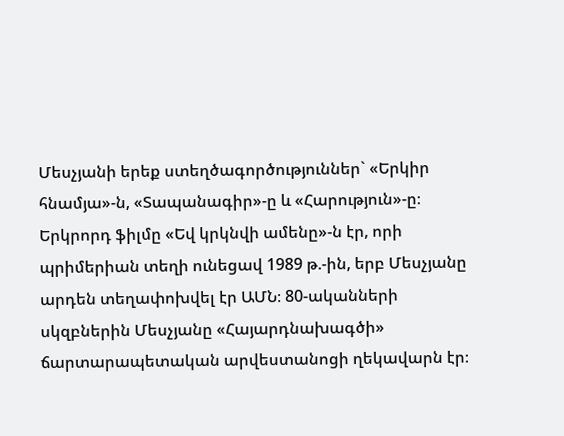Մեսչյանի երեք ստեղծագործություններ` «Երկիր հնամյա»-ն, «Տապանագիր»-ը և «Հարություն»-ը։ Երկրորդ ֆիլմը «Եվ կրկնվի ամենը»-ն էր, որի պրիմերիան տեղի ունեցավ 1989 թ.-ին, երբ Մեսչյանը արդեն տեղափոխվել էր ԱՄՆ։ 80-ականների սկզբներին Մեսչյանը «Հայարդնախագծի» ճարտարապետական արվեստանոցի ղեկավարն էր։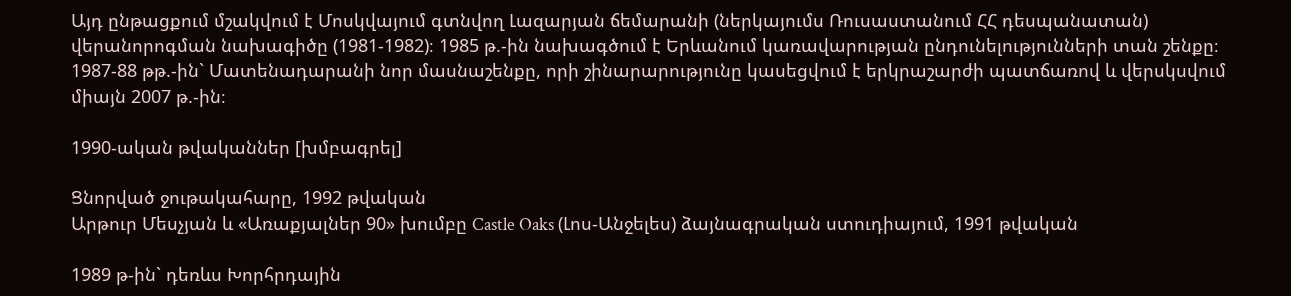Այդ ընթացքում մշակվում է Մոսկվայում գտնվող Լազարյան ճեմարանի (ներկայումս Ռուսաստանում ՀՀ դեսպանատան) վերանորոգման նախագիծը (1981-1982)։ 1985 թ.-ին նախագծում է Երևանում կառավարության ընդունելությունների տան շենքը։ 1987-88 թթ.-ին` Մատենադարանի նոր մասնաշենքը, որի շինարարությունը կասեցվում է երկրաշարժի պատճառով և վերսկսվում միայն 2007 թ.-ին։

1990-ական թվականներ [խմբագրել]

Ցնորված ջութակահարը, 1992 թվական
Արթուր Մեսչյան և «Առաքյալներ 90» խումբը Castle Oaks (Լոս-Անջելես) ձայնագրական ստուդիայում, 1991 թվական

1989 թ-ին` դեռևս Խորհրդային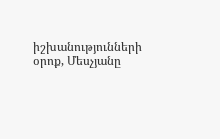իշխանությունների օրոք, Մեսչյանը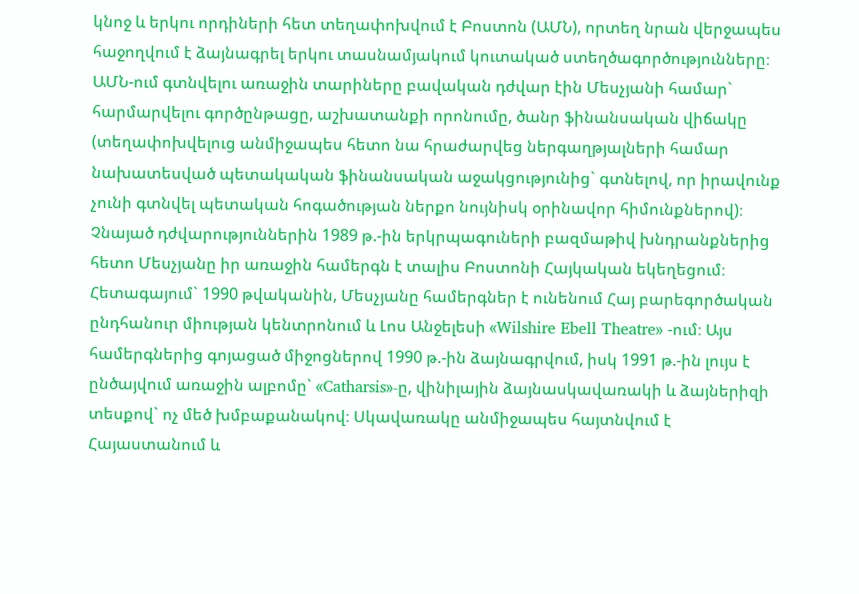կնոջ և երկու որդիների հետ տեղափոխվում է Բոստոն (ԱՄՆ), որտեղ նրան վերջապես հաջողվում է ձայնագրել երկու տասնամյակում կուտակած ստեղծագործությունները։ ԱՄՆ-ում գտնվելու առաջին տարիները բավական դժվար էին Մեսչյանի համար` հարմարվելու գործընթացը, աշխատանքի որոնումը, ծանր ֆինանսական վիճակը (տեղափոխվելուց անմիջապես հետո նա հրաժարվեց ներգաղթյալների համար նախատեսված պետակական ֆինանսական աջակցությունից` գտնելով, որ իրավունք չունի գտնվել պետական հոգածության ներքո նույնիսկ օրինավոր հիմունքներով)։ Չնայած դժվարություններին 1989 թ.-ին երկրպագուների բազմաթիվ խնդրանքներից հետո Մեսչյանը իր առաջին համերգն է տալիս Բոստոնի Հայկական եկեղեցում։ Հետագայում` 1990 թվականին, Մեսչյանը համերգներ է ունենում Հայ բարեգործական ընդհանուր միության կենտրոնում և Լոս Անջելեսի «Wilshire Ebell Theatre» -ում։ Այս համերգներից գոյացած միջոցներով 1990 թ.-ին ձայնագրվում, իսկ 1991 թ.-ին լույս է ընծայվում առաջին ալբոմը` «Catharsis»-ը, վինիլային ձայնասկավառակի և ձայներիզի տեսքով` ոչ մեծ խմբաքանակով։ Սկավառակը անմիջապես հայտնվում է Հայաստանում և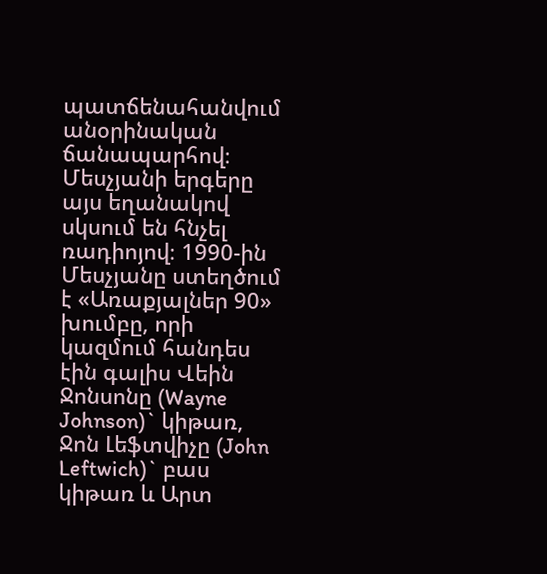պատճենահանվում անօրինական ճանապարհով։ Մեսչյանի երգերը այս եղանակով սկսում են հնչել ռադիոյով։ 1990-ին Մեսչյանը ստեղծում է «Առաքյալներ 90» խումբը, որի կազմում հանդես էին գալիս Վեին Ջոնսոնը (Wayne Johnson)` կիթառ, Ջոն Լեֆտվիչը (John Leftwich)` բաս կիթառ և Արտ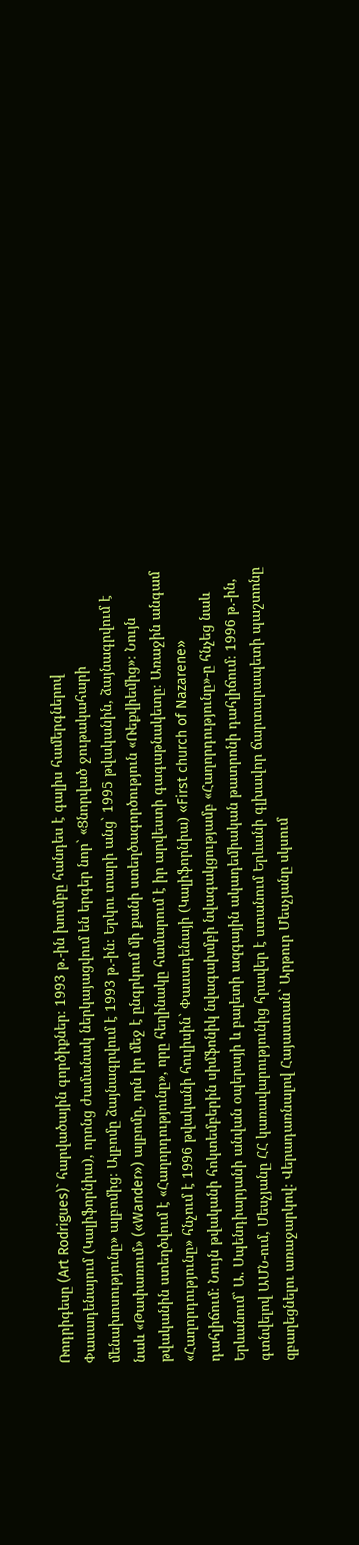Ռոդրիգեսը (Art Rodrigues)` հարվածային գործիքներ։ 1993 թ.-ին խումբը հանդես է գալիս համերգներով Փասադենայում (Կալիֆորնիա), որոնց ժամանակ ներկայացվում են երգեր նոր` «Ցնորված ջութակահարի մենախոսությունը» ալբոմից։ Ալբոմը ձայնագրվում է 1993 թ.-ին։ Երկու տարի անց` 1995 թվականին, ձայնագրվում է նաև «Թափառում» («Wander») ալբոմը, որն իր մեջ է ընգրկում մի քանի ստեղծագործություն «Ռեքվիեմից»։ Նույն թվականին ստեղծվում է «Հաղորդությունը», որը հեղինակը համարում է իր արվեստի գագաթնակետը։ Առաջին անգամ «Հաղորդությունը» հնչում է 1996 թվականի հուլիսին` Փասադենայի (Կալիֆորնիա) «First church of Nazarene» դահլիճում։ Նույն թվականի հոկտեմբերին սիմֆոնիկ նվագախմբի նվագակցությամբ «Հաղորդությունը»-ը հնչեց նաև Երևանում` Ա. Սպենդիարյանի անվան օպերայի և բալետի ազգային ակադեմիական թատրոնի դահլիճում։ 1996 թ.-ին, գտնվելով ԱՄՆ-ում, Մեսչյանը ՀՀ կառավարությունից հրավեր է ստանում Երևանի գլխավոր ճարտարապետի պաշտոնը զբաղեցնելու առաջարկով։ Վերադառնալով Հայաստան` Արթուր Մեսչյանը սկսում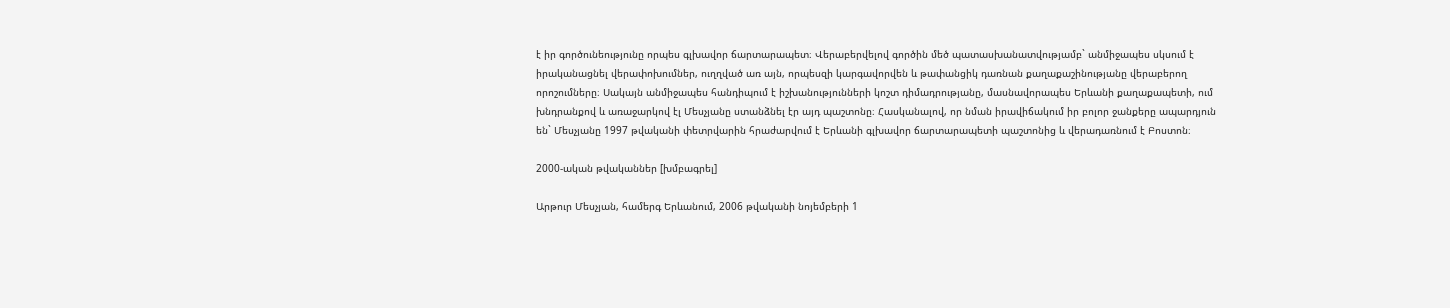է իր գործունեությունը որպես գլխավոր ճարտարապետ։ Վերաբերվելով գործին մեծ պատասխանատվությամբ` անմիջապես սկսում է իրականացնել վերափոխումներ, ուղղված առ այն, որպեսզի կարգավորվեն և թափանցիկ դառնան քաղաքաշինությանը վերաբերող որոշումները։ Սակայն անմիջապես հանդիպում է իշխանությունների կոշտ դիմադրությանը, մասնավորապես Երևանի քաղաքապետի, ում խնդրանքով և առաջարկով էլ Մեսչյանը ստանձնել էր այդ պաշտոնը։ Հասկանալով, որ նման իրավիճակում իր բոլոր ջանքերը ապարդյուն են` Մեսչյանը 1997 թվականի փետրվարին հրաժարվում է Երևանի գլխավոր ճարտարապետի պաշտոնից և վերադառնում է Բոստոն։

2000-ական թվականներ [խմբագրել]

Արթուր Մեսչյան, համերգ Երևանում, 2006 թվականի նոյեմբերի 1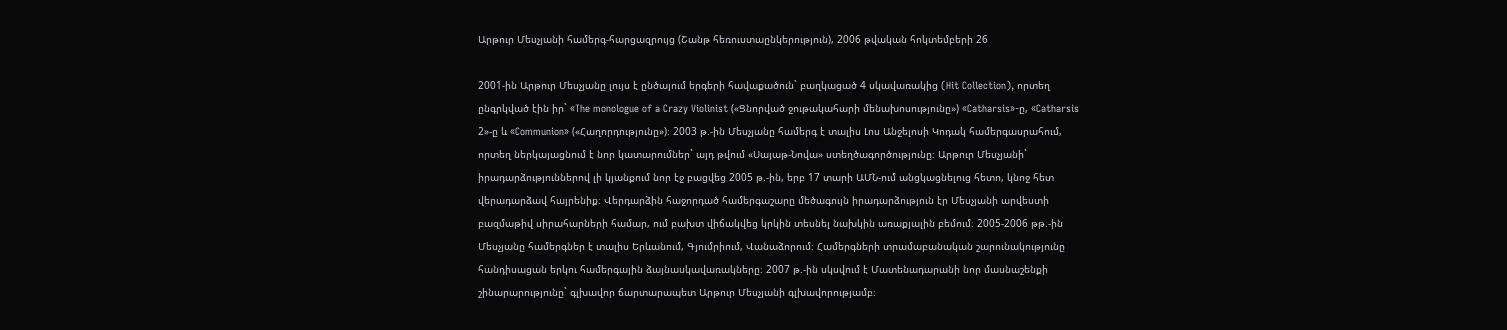Արթուր Մեսչյանի համերգ-հարցազրույց (Շանթ հեռուստաընկերություն), 2006 թվական հոկտեմբերի 26

2001-ին Արթուր Մեսչյանը լույս է ընծայում երգերի հավաքածուն` բաղկացած 4 սկավառակից (Hit Collection), որտեղ ընգրկված էին իր` «The monologue of a Crazy Violinist («Ցնորված ջութակահարի մենախոսությունը») «Catharsis»-ը, «Catharsis 2»-ը և «Communion» («Հաղորդությունը»)։ 2003 թ.-ին Մեսչյանը համերգ է տալիս Լոս Անջելոսի Կոդակ համերգասրահում, որտեղ ներկայացնում է նոր կատարումներ` այդ թվում «Սայաթ-Նովա» ստեղծագործությունը։ Արթուր Մեսչյանի` իրադարձություններով լի կյանքում նոր էջ բացվեց 2005 թ.-ին, երբ 17 տարի ԱՄՆ-ում անցկացնելուց հետո, կնոջ հետ վերադարձավ հայրենիք։ Վերդարձին հաջորդած համերգաշարը մեծագույն իրադարձություն էր Մեսչյանի արվեստի բազմաթիվ սիրահարների համար, ում բախտ վիճակվեց կրկին տեսնել նախկին առաքյալին բեմում։ 2005-2006 թթ.-ին Մեսչյանը համերգներ է տալիս Երևանում, Գյումրիում, Վանաձորում։ Համերգների տրամաբանական շարունակությունը հանդիսացան երկու համերգային ձայնասկավառակները։ 2007 թ.-ին սկսվում է Մատենադարանի նոր մասնաշենքի շինարարությունը` գլխավոր ճարտարապետ Արթուր Մեսչյանի գլխավորությամբ։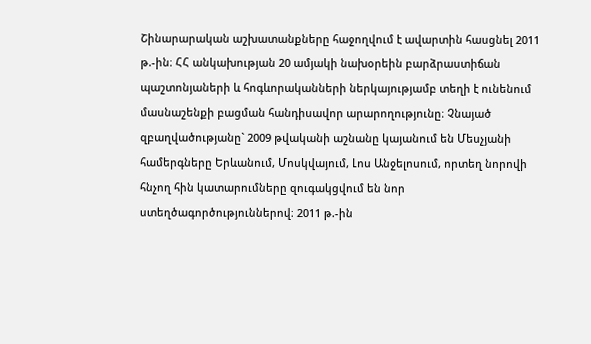Շինարարական աշխատանքները հաջողվում է ավարտին հասցնել 2011 թ.-ին։ ՀՀ անկախության 20 ամյակի նախօրեին բարձրաստիճան պաշտոնյաների և հոգևորականների ներկայությամբ տեղի է ունենում մասնաշենքի բացման հանդիսավոր արարողությունը։ Չնայած զբաղվածությանը` 2009 թվականի աշնանը կայանում են Մեսչյանի համերգները Երևանում, Մոսկվայում, Լոս Անջելոսում, որտեղ նորովի հնչող հին կատարումները զուգակցվում են նոր ստեղծագործություններով։ 2011 թ.-ին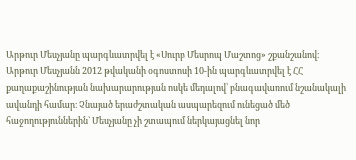Արթուր Մեսչյանը պարգևատրվել է «Սուրբ Մեսրոպ Մաշտոց» շքանշանով։ Արթուր Մեսչյանն 2012 թվականի օգոստոսի 10-ին պարգևատրվել է ՀՀ քաղաքաշինության նախարարության ոսկե մեդալով՝ բնագավառում նշանակալի ավանդի համար։ Չնայած երաժշտական ասպարեզում ունեցած մեծ հաջողություններին` Մեսչյանը չի շտապում ներկայացնել նոր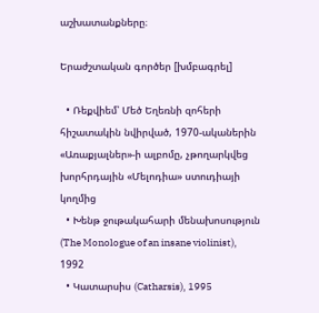աշխատանքները։

Երաժշտական գործեր [խմբագրել]

  • Ռեքվիեմ՝ Մեծ Եղեռնի զոհերի հիշատակին նվիրված, 1970-ականերին «Առաքյալներ»-ի ալբոմը, չթողարկվեց խորհրդային «Մելոդիա» ստուդիայի կողմից
  • Խենթ ջութակահարի մենախոսություն (The Monologue of an insane violinist), 1992
  • Կատարսիս (Catharsis), 1995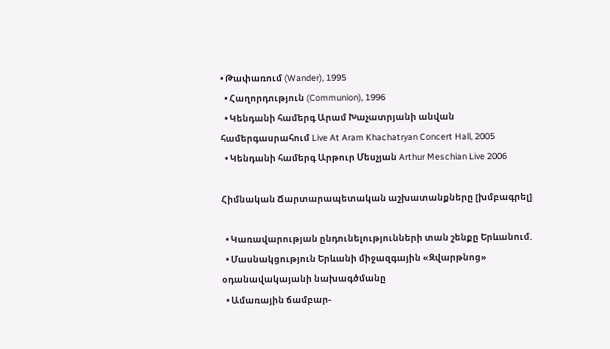• Թափառում (Wander), 1995
  • Հաղորդություն (Communion), 1996
  • Կենդանի համերգ Արամ Խաչատրյանի անվան համերգասրահում Live At Aram Khachatryan Concert Hall, 2005
  • Կենդանի համերգ Արթուր Մեսչյան Arthur Meschian Live 2006

Հիմնական Ճարտարապետական աշխատանքները [խմբագրել]

  • Կառավարության ընդունելությունների տան շենքը Երևանում.
  • Մասնակցություն Երևանի միջազգային «Զվարթնոց» օդանավակայանի նախագծմանը
  • Ամառային ճամբար-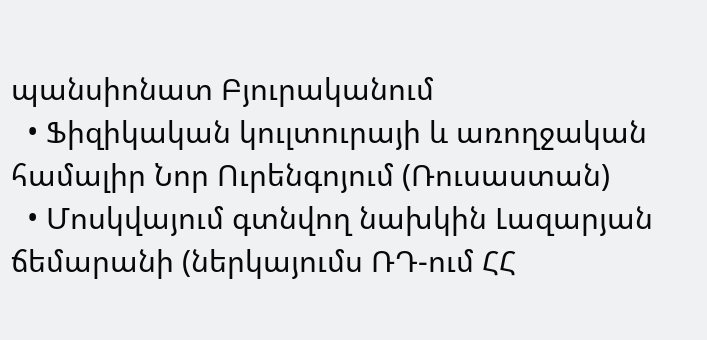պանսիոնատ Բյուրականում
  • Ֆիզիկական կուլտուրայի և առողջական համալիր Նոր Ուրենգոյում (Ռուսաստան)
  • Մոսկվայում գտնվող նախկին Լազարյան ճեմարանի (ներկայումս ՌԴ-ում ՀՀ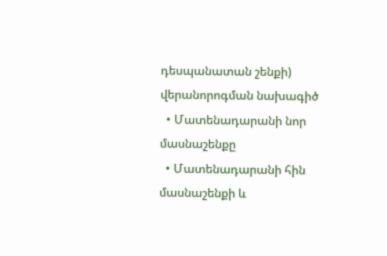դեսպանատան շենքի) վերանորոգման նախագիծ
  • Մատենադարանի նոր մասնաշենքը
  • Մատենադարանի հին մասնաշենքի և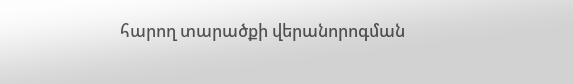հարող տարածքի վերանորոգման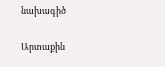նախագիծ

Արտաքին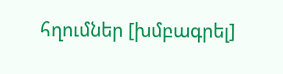հղումներ [խմբագրել]